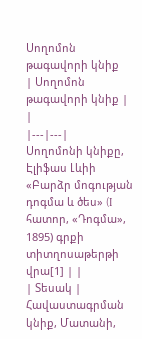Սողոմոն թագավորի կնիք
| Սողոմոն թագավորի կնիք | |
|---|---|
Սողոմոնի կնիքը, Էլիֆաս Լևիի «Բարձր մոգության դոգմա և ծես» (I հատոր, «Դոգմա», 1895) գրքի տիտղոսաթերթի վրա[1] | |
| Տեսակ | Հավաստագրման կնիք, Մատանի,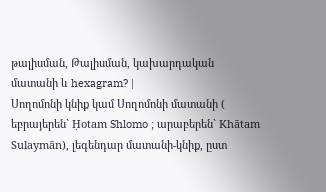թալիսման, Թալիսման, կախարդական մատանի և hexagram? |
Սողոմոնի կնիք կամ Սողոմոնի մատանի ( եբրայերեն` Ḥotam Shlomo ; արաբերեն` Khātam Sulaymān), լեգենդար մատանի-կնիք, ըստ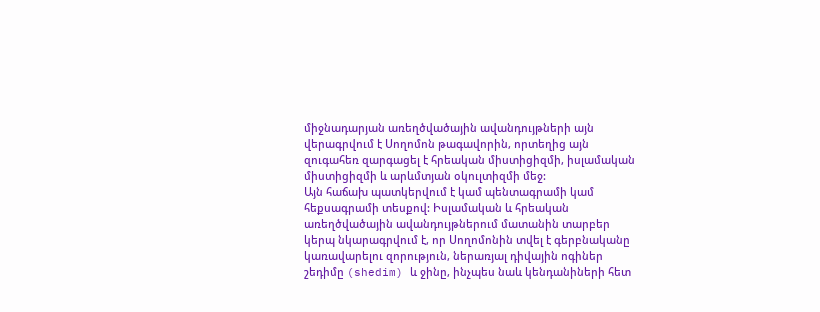միջնադարյան առեղծվածային ավանդույթների այն վերագրվում է Սողոմոն թագավորին, որտեղից այն զուգահեռ զարգացել է հրեական միստիցիզմի, իսլամական միստիցիզմի և արևմտյան օկուլտիզմի մեջ:
Այն հաճախ պատկերվում է կամ պենտագրամի կամ հեքսագրամի տեսքով: Իսլամական և հրեական առեղծվածային ավանդույթներում մատանին տարբեր կերպ նկարագրվում է, որ Սողոմոնին տվել է գերբնականը կառավարելու զորություն, ներառյալ դիվային ոգիներ շեդիմը (shedim) և ջինը, ինչպես նաև կենդանիների հետ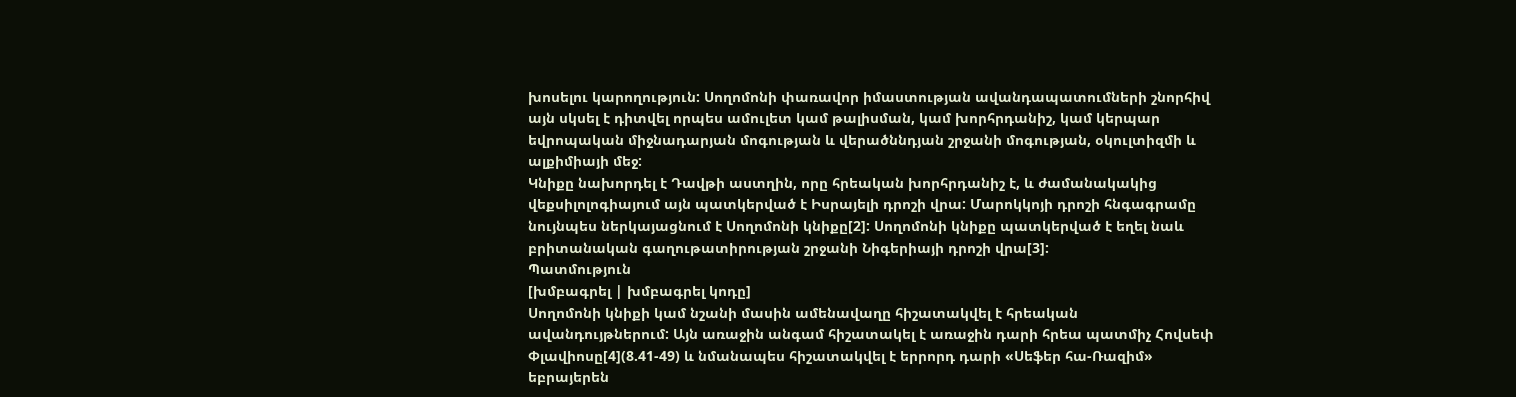խոսելու կարողություն: Սողոմոնի փառավոր իմաստության ավանդապատումների շնորհիվ այն սկսել է դիտվել որպես ամուլետ կամ թալիսման, կամ խորհրդանիշ, կամ կերպար եվրոպական միջնադարյան մոգության և վերածննդյան շրջանի մոգության, օկուլտիզմի և ալքիմիայի մեջ:
Կնիքը նախորդել է Դավթի աստղին, որը հրեական խորհրդանիշ է, և ժամանակակից վեքսիլոլոգիայում այն պատկերված է Իսրայելի դրոշի վրա: Մարոկկոյի դրոշի հնգագրամը նույնպես ներկայացնում է Սողոմոնի կնիքը[2]: Սողոմոնի կնիքը պատկերված է եղել նաև բրիտանական գաղութատիրության շրջանի Նիգերիայի դրոշի վրա[3]:
Պատմություն
[խմբագրել | խմբագրել կոդը]
Սողոմոնի կնիքի կամ նշանի մասին ամենավաղը հիշատակվել է հրեական ավանդույթներում: Այն առաջին անգամ հիշատակել է առաջին դարի հրեա պատմիչ Հովսեփ Փլավիոսը[4](8.41-49) և նմանապես հիշատակվել է երրորդ դարի «Սեֆեր հա-Ռազիմ» եբրայերեն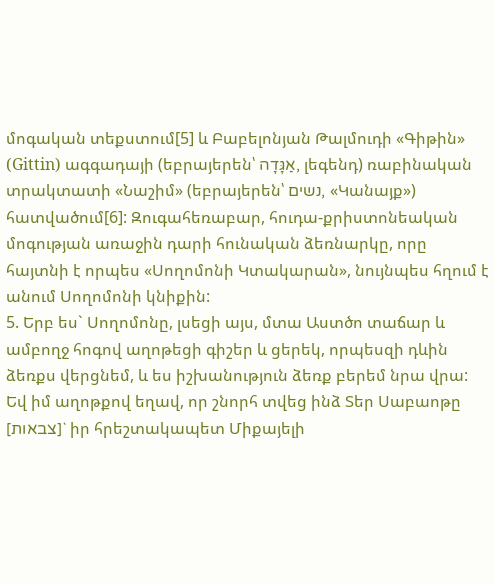մոգական տեքստում[5] և Բաբելոնյան Թալմուդի «Գիթին» (Gittin) ագգադայի (եբրայերեն՝ אַגָּדָה, լեգենդ) ռաբինական տրակտատի «Նաշիմ» (եբրայերեն՝ נשים, «Կանայք») հատվածում[6]: Զուգահեռաբար, հուդա-քրիստոնեական մոգության առաջին դարի հունական ձեռնարկը, որը հայտնի է որպես «Սողոմոնի Կտակարան», նույնպես հղում է անում Սողոմոնի կնիքին:
5. Երբ ես` Սողոմոնը, լսեցի այս, մտա Աստծո տաճար և ամբողջ հոգով աղոթեցի գիշեր և ցերեկ, որպեսզի դևին ձեռքս վերցնեմ, և ես իշխանություն ձեռք բերեմ նրա վրա: Եվ իմ աղոթքով եղավ, որ շնորհ տվեց ինձ Տեր Սաբաոթը [צבאות]` իր հրեշտակապետ Միքայելի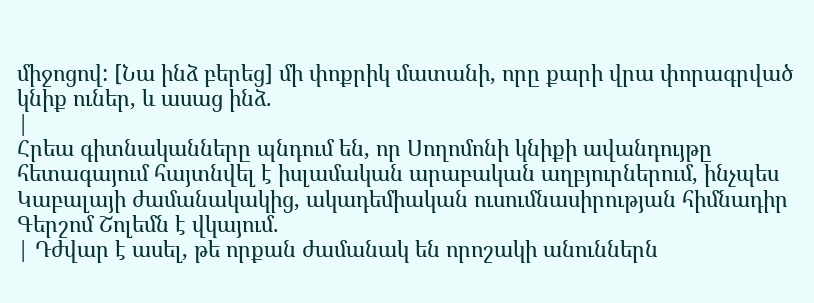միջոցով: [Նա ինձ բերեց] մի փոքրիկ մատանի, որը քարի վրա փորագրված կնիք ուներ, և ասաց ինձ.
|
Հրեա գիտնականները պնդում են, որ Սողոմոնի կնիքի ավանդույթը հետագայում հայտնվել է իսլամական արաբական աղբյուրներում, ինչպես Կաբալայի ժամանակակից, ակադեմիական ուսումնասիրության հիմնադիր Գերշոմ Շոլեմն է վկայում.
| Դժվար է ասել, թե որքան ժամանակ են որոշակի անուններն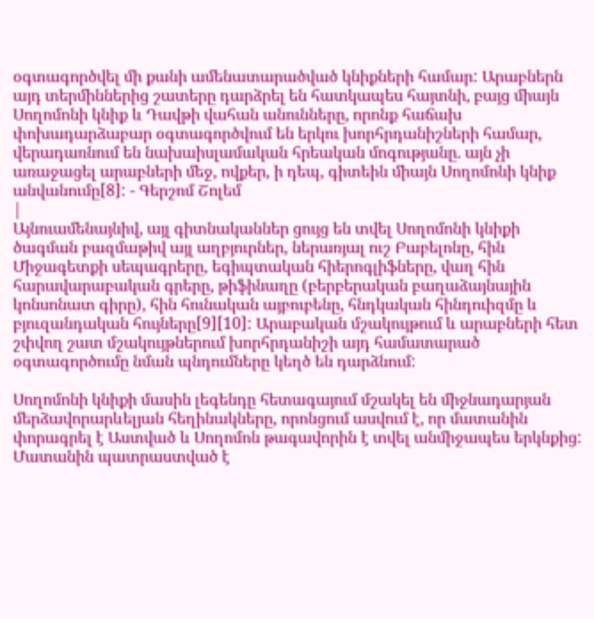օգտագործվել մի քանի ամենատարածված կնիքների համար: Արաբներն այդ տերմիններից շատերը դարձրել են հատկապես հայտնի, բայց միայն Սողոմոնի կնիք և Դավթի վահան անունները, որոնք հաճախ փոխադարձաբար օգտագործվում են երկու խորհրդանիշների համար, վերադառնում են նախաիսլամական հրեական մոգությանը. այն չի առաջացել արաբների մեջ, ովքեր, ի դեպ, գիտեին միայն Սողոմոնի կնիք անվանումը[8]: - Գերշոմ Շոլեմ
|
Այնուամենայնիվ, այլ գիտնականներ ցույց են տվել Սողոմոնի կնիքի ծագման բազմաթիվ այլ աղբյուրներ, ներառյալ ուշ Բաբելոնը, հին Միջագետքի սեպագրերը, եգիպտական հիերոգլիֆները, վաղ հին հարավարաբական գրերը, թիֆինաղը (բերբերական բաղաձայնային կոնսոնատ գիրը), հին հունական այբուբենը, հնդկական հինդուիզմը և բյուզանդական հույները[9][10]: Արաբական մշակույթում և արաբների հետ շփվող շատ մշակույթներում խորհրդանիշի այդ համատարած օգտագործումը նման պնդումները կեղծ են դարձնում:

Սողոմոնի կնիքի մասին լեգենդը հետագայում մշակել են միջնադարյան մերձավորարևելյան հեղինակները, որոնցում ասվում է, որ մատանին փորագրել է Աստված և Սողոմոն թագավորին է տվել անմիջապես երկնքից: Մատանին պատրաստված է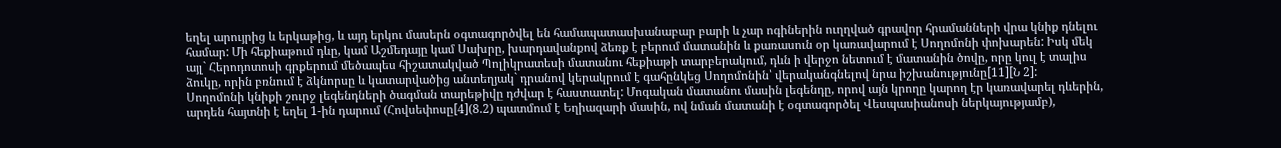եղել արույրից և երկաթից, և այդ երկու մասերն օգտագործվել են համապատասխանաբար բարի և չար ոգիներին ուղղված գրավոր հրամանների վրա կնիք դնելու համար: Մի հեքիաթում դևը, կամ Աշմեդայը կամ Սախրը, խարդավանքով ձեռք է բերում մատանին և քառասուն օր կառավարում է Սողոմոնի փոխարեն: Իսկ մեկ այլ` Հերոդոտոսի գրքերում մեծապես հիշատակված Պոլիկրատեսի մատանու հեքիաթի տարբերակում, դևն ի վերջո նետում է մատանին ծովը, որը կուլ է տալիս ձուկը, որին բռնում է ձկնորսը և կատարվածից անտեղյակ` դրանով կերակրում է գահընկեց Սողոմոնին՝ վերականգնելով նրա իշխանությունը[11][Ն 2]:
Սողոմոնի կնիքի շուրջ լեգենդների ծագման տարեթիվը դժվար է հաստատել: Մոգական մատանու մասին լեգենդը, որով այն կրողը կարող էր կառավարել դևերին, արդեն հայտնի է եղել 1-ին դարում (Հովսեփոսը[4](8.2) պատմում է Եղիազարի մասին, ով նման մատանի է օգտագործել Վեսպասիանոսի ներկայությամբ),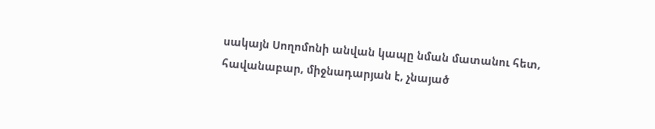սակայն Սողոմոնի անվան կապը նման մատանու հետ, հավանաբար, միջնադարյան է, չնայած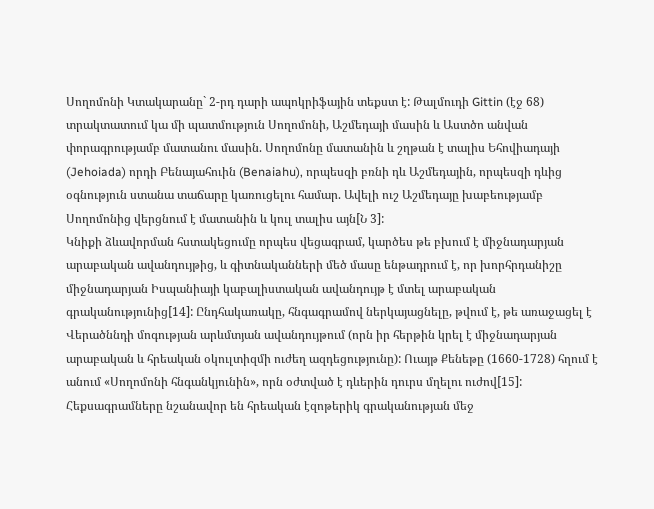Սողոմոնի Կտակարանը` 2-րդ դարի ապոկրիֆային տեքստ է: Թալմուդի Gittin (էջ 68) տրակտատում կա մի պատմություն Սողոմոնի, Աշմեդայի մասին և Աստծո անվան փորագրությամբ մատանու մասին. Սողոմոնը մատանին և շղթան է տալիս Եհովիադայի (Jehoiada) որդի Բենայահուին (Benaiahu), որպեսզի բռնի դև Աշմեդային, որպեսզի դևից օգնություն ստանա տաճարը կառուցելու համար. Ավելի ուշ Աշմեդայը խաբեությամբ Սողոմոնից վերցնում է մատանին և կուլ տալիս այն[Ն 3]:
Կնիքի ձևավորման հստակեցումը որպես վեցագրամ, կարծես թե բխում է միջնադարյան արաբական ավանդույթից, և գիտնականների մեծ մասը ենթադրում է, որ խորհրդանիշը միջնադարյան Իսպանիայի կաբալիստական ավանդույթ է մտել արաբական գրականությունից[14]: Ընդհակառակը, հնգագրամով ներկայացնելը, թվում է, թե առաջացել է Վերածննդի մոգության արևմտյան ավանդույթում (որն իր հերթին կրել է միջնադարյան արաբական և հրեական օկուլտիզմի ուժեղ ազդեցությունը): Ուայթ Քենեթը (1660-1728) հղում է անում «Սողոմոնի հնգանկյունին», որն օժտված է դևերին դուրս մղելու ուժով[15]:
Հեքսագրամները նշանավոր են հրեական էզոթերիկ գրականության մեջ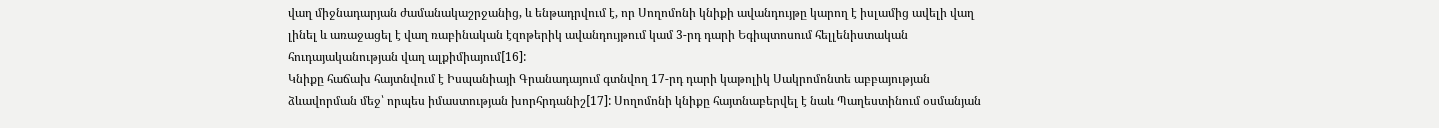վաղ միջնադարյան ժամանակաշրջանից, և ենթադրվում է, որ Սողոմոնի կնիքի ավանդույթը կարող է իսլամից ավելի վաղ լինել և առաջացել է վաղ ռաբինական էզոթերիկ ավանդույթում կամ 3-րդ դարի Եգիպտոսում հելլենիստական հուդայականության վաղ ալքիմիայում[16]:
Կնիքը հաճախ հայտնվում է Իսպանիայի Գրանադայում գտնվող 17-րդ դարի կաթոլիկ Սակրոմոնտե աբբայության ձևավորման մեջ՝ որպես իմաստության խորհրդանիշ[17]: Սողոմոնի կնիքը հայտնաբերվել է նաև Պաղեստինում օսմանյան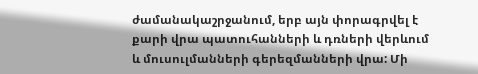ժամանակաշրջանում, երբ այն փորագրվել է քարի վրա պատուհանների և դռների վերևում և մուսուլմանների գերեզմանների վրա: Մի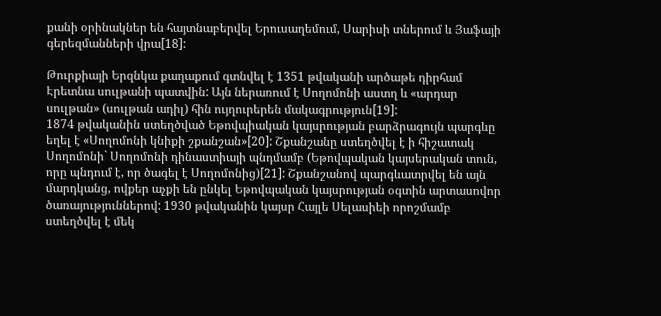քանի օրինակներ են հայտնաբերվել Երուսաղեմում, Սարիսի տներում և Յաֆայի գերեզմանների վրա[18]:

Թուրքիայի Երզնկա քաղաքում գտնվել է 1351 թվականի արծաթե դիրհամ Էրետնա սուլթանի պատվին: Այն ներառում է Սողոմոնի աստղ և «արդար սուլթան» (սուլթան ադիլ) հին ույղուրերեն մակագրություն[19]:
1874 թվականին ստեղծված Եթովպիական կայսրության բարձրագույն պարգևը եղել է «Սողոմոնի կնիքի շքանշան»[20]: Շքանշանը ստեղծվել է ի հիշատակ Սողոմոնի` Սողոմոնի դինաստիայի պնդմամբ (Եթովպական կայսերական տուն, որը պնդում է, որ ծագել է Սողոմոնից)[21]: Շքանշանով պարգևատրվել են այն մարդկանց, ովքեր աչքի են ընկել Եթովպական կայսրության օգտին արտասովոր ծառայություններով: 1930 թվականին կայսր Հայլե Սելասիեի որոշմամբ ստեղծվել է մեկ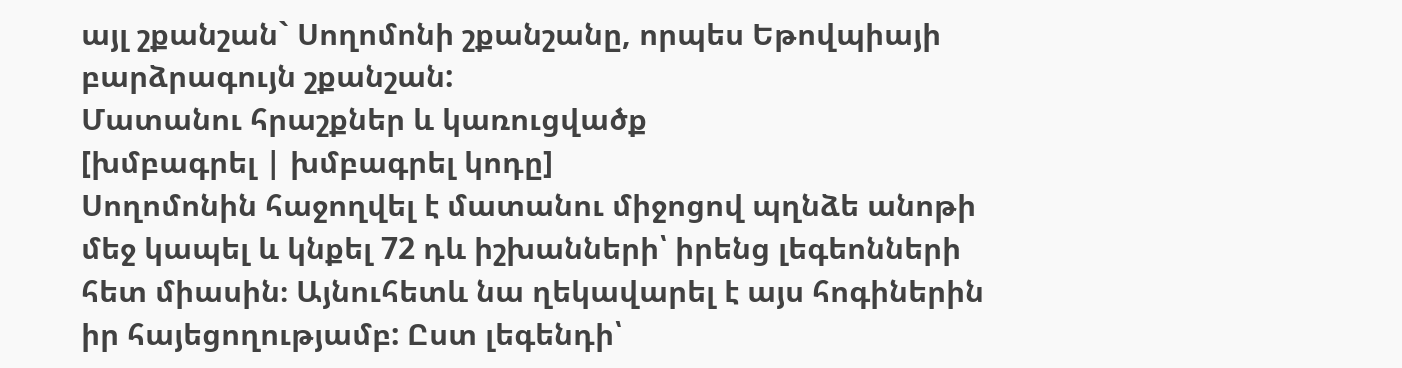այլ շքանշան` Սողոմոնի շքանշանը, որպես Եթովպիայի բարձրագույն շքանշան:
Մատանու հրաշքներ և կառուցվածք
[խմբագրել | խմբագրել կոդը]
Սողոմոնին հաջողվել է մատանու միջոցով պղնձե անոթի մեջ կապել և կնքել 72 դև իշխանների՝ իրենց լեգեոնների հետ միասին։ Այնուհետև նա ղեկավարել է այս հոգիներին իր հայեցողությամբ: Ըստ լեգենդի՝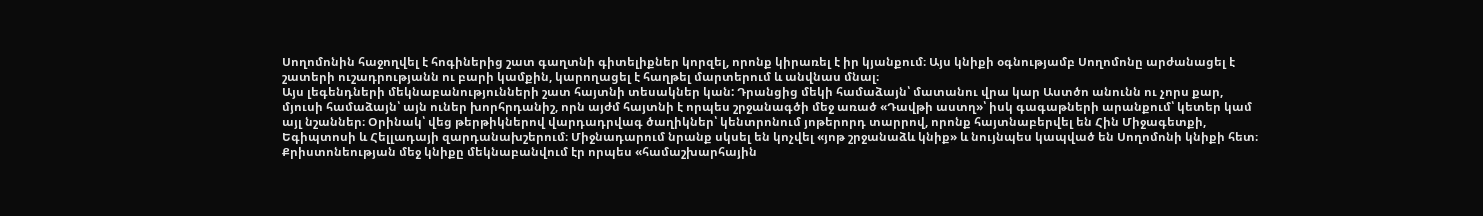Սողոմոնին հաջողվել է հոգիներից շատ գաղտնի գիտելիքներ կորզել, որոնք կիրառել է իր կյանքում։ Այս կնիքի օգնությամբ Սողոմոնը արժանացել է շատերի ուշադրությանն ու բարի կամքին, կարողացել է հաղթել մարտերում և անվնաս մնալ։
Այս լեգենդների մեկնաբանությունների շատ հայտնի տեսակներ կան: Դրանցից մեկի համաձայն՝ մատանու վրա կար Աստծո անունն ու չորս քար, մյուսի համաձայն՝ այն ուներ խորհրդանիշ, որն այժմ հայտնի է որպես շրջանագծի մեջ առած «Դավթի աստղ»՝ իսկ գագաթների արանքում՝ կետեր կամ այլ նշաններ։ Օրինակ՝ վեց թերթիկներով վարդադրվագ ծաղիկներ՝ կենտրոնում յոթերորդ տարրով, որոնք հայտնաբերվել են Հին Միջագետքի, Եգիպտոսի և Հելլադայի զարդանախշերում։ Միջնադարում նրանք սկսել են կոչվել «յոթ շրջանաձև կնիք» և նույնպես կապված են Սողոմոնի կնիքի հետ։
Քրիստոնեության մեջ կնիքը մեկնաբանվում էր որպես «համաշխարհային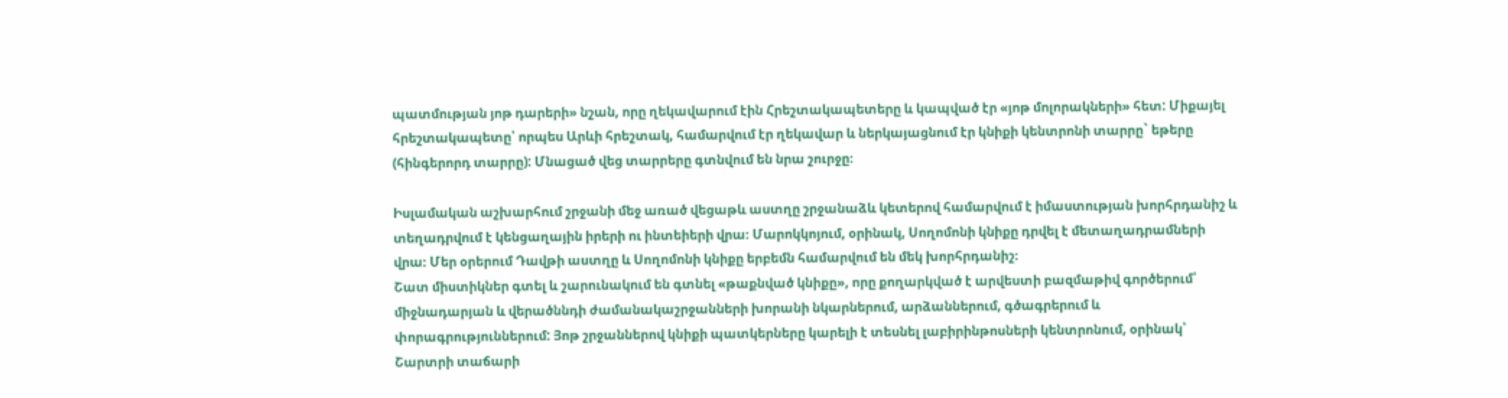պատմության յոթ դարերի» նշան, որը ղեկավարում էին Հրեշտակապետերը և կապված էր «յոթ մոլորակների» հետ: Միքայել հրեշտակապետը՝ որպես Արևի հրեշտակ, համարվում էր ղեկավար և ներկայացնում էր կնիքի կենտրոնի տարրը` եթերը (հինգերորդ տարրը): Մնացած վեց տարրերը գտնվում են նրա շուրջը։

Իսլամական աշխարհում շրջանի մեջ առած վեցաթև աստղը շրջանաձև կետերով համարվում է իմաստության խորհրդանիշ և տեղադրվում է կենցաղային իրերի ու ինտեիերի վրա։ Մարոկկոյում, օրինակ, Սողոմոնի կնիքը դրվել է մետաղադրամների վրա։ Մեր օրերում Դավթի աստղը և Սողոմոնի կնիքը երբեմն համարվում են մեկ խորհրդանիշ։
Շատ միստիկներ գտել և շարունակում են գտնել «թաքնված կնիքը», որը քողարկված է արվեստի բազմաթիվ գործերում՝ միջնադարյան և վերածննդի ժամանակաշրջանների խորանի նկարներում, արձաններում, գծագրերում և փորագրություններում: Յոթ շրջաններով կնիքի պատկերները կարելի է տեսնել լաբիրինթոսների կենտրոնում, օրինակ՝ Շարտրի տաճարի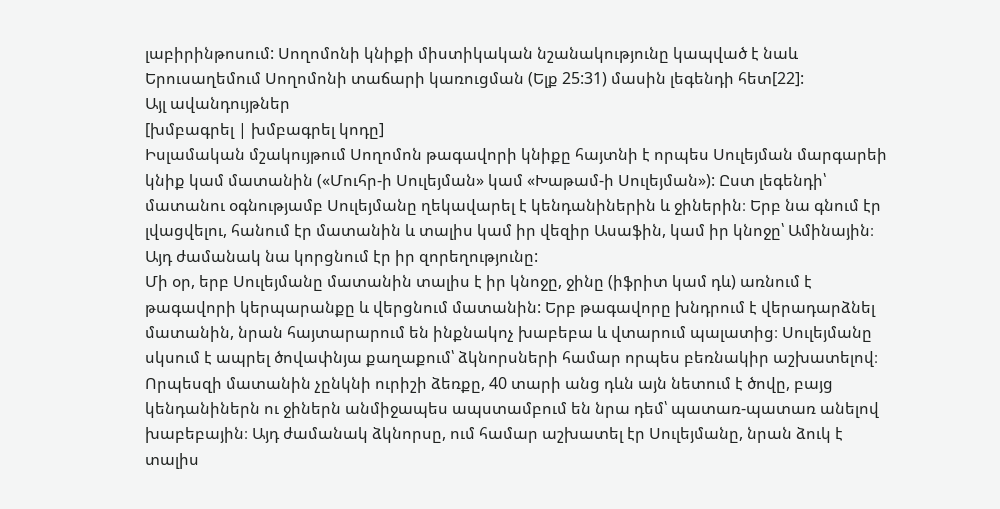լաբիրինթոսում: Սողոմոնի կնիքի միստիկական նշանակությունը կապված է նաև Երուսաղեմում Սողոմոնի տաճարի կառուցման (Ելք 25:31) մասին լեգենդի հետ[22]:
Այլ ավանդույթներ
[խմբագրել | խմբագրել կոդը]
Իսլամական մշակույթում Սողոմոն թագավորի կնիքը հայտնի է որպես Սուլեյման մարգարեի կնիք կամ մատանին («Մուհր-ի Սուլեյման» կամ «Խաթամ-ի Սուլեյման»): Ըստ լեգենդի՝ մատանու օգնությամբ Սուլեյմանը ղեկավարել է կենդանիներին և ջիներին։ Երբ նա գնում էր լվացվելու, հանում էր մատանին և տալիս կամ իր վեզիր Ասաֆին, կամ իր կնոջը՝ Ամինային։ Այդ ժամանակ նա կորցնում էր իր զորեղությունը:
Մի օր, երբ Սուլեյմանը մատանին տալիս է իր կնոջը, ջինը (իֆրիտ կամ դև) առնում է թագավորի կերպարանքը և վերցնում մատանին: Երբ թագավորը խնդրում է վերադարձնել մատանին, նրան հայտարարում են ինքնակոչ խաբեբա և վտարում պալատից։ Սուլեյմանը սկսում է ապրել ծովափնյա քաղաքում՝ ձկնորսների համար որպես բեռնակիր աշխատելով։ Որպեսզի մատանին չընկնի ուրիշի ձեռքը, 40 տարի անց դևն այն նետում է ծովը, բայց կենդանիներն ու ջիներն անմիջապես ապստամբում են նրա դեմ՝ պատառ-պատառ անելով խաբեբային։ Այդ ժամանակ ձկնորսը, ում համար աշխատել էր Սուլեյմանը, նրան ձուկ է տալիս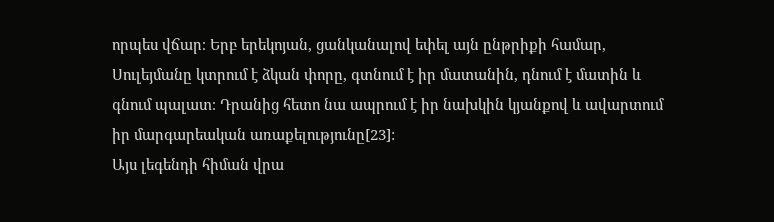որպես վճար։ Երբ երեկոյան, ցանկանալով եփել այն ընթրիքի համար, Սուլեյմանը կտրում է ձկան փորը, գտնում է իր մատանին, դնում է մատին և գնում պալատ։ Դրանից հետո նա ապրում է իր նախկին կյանքով և ավարտում իր մարգարեական առաքելությունը[23]:
Այս լեգենդի հիման վրա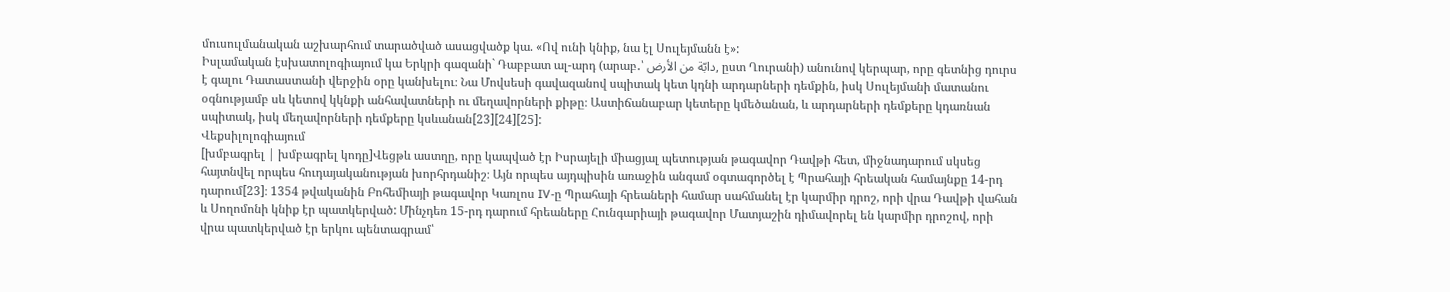մուսուլմանական աշխարհում տարածված ասացվածք կա. «Ով ունի կնիք, նա էլ Սուլեյմանն է»:
Իսլամական էսխատոլոգիայում կա Երկրի գազանի` Դաբբատ ալ-արդ (արաբ․՝ دابّة من الأرض, ըստ Ղուրանի) անունով կերպար, որը գետնից դուրս է գալու Դատաստանի վերջին օրը կանխելու։ Նա Մովսեսի գավազանով սպիտակ կետ կդնի արդարների դեմքին, իսկ Սուլեյմանի մատանու օգնությամբ սև կետով կկնքի անհավատների ու մեղավորների քիթը։ Աստիճանաբար կետերը կմեծանան, և արդարների դեմքերը կդառնան սպիտակ, իսկ մեղավորների դեմքերը կսևանան[23][24][25]:
Վեքսիլոլոգիայում
[խմբագրել | խմբագրել կոդը]Վեցթև աստղը, որը կապված էր Իսրայելի միացյալ պետության թագավոր Դավթի հետ, միջնադարում սկսեց հայտնվել որպես հուդայականության խորհրդանիշ։ Այն որպես այդպիսին առաջին անգամ օգտագործել է Պրահայի հրեական համայնքը 14-րդ դարում[23]։ 1354 թվականին Բոհեմիայի թագավոր Կառլոս IV-ը Պրահայի հրեաների համար սահմանել էր կարմիր դրոշ, որի վրա Դավթի վահան և Սողոմոնի կնիք էր պատկերված: Մինչդեռ 15-րդ դարում հրեաները Հունգարիայի թագավոր Մատյաշին դիմավորել են կարմիր դրոշով, որի վրա պատկերված էր երկու պենտագրամ՝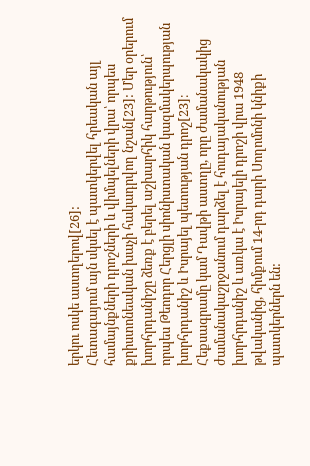երկու ոսկե աստղերով[26]:
Հետագայում այն սկսել է պատկերվել հրեական այլ համայնքների դրոշների և վիմպելների վրա՝ որպես քրիստոնեական խաչի հակադրվող նշան[23]: Մեր օրերում խորհրդանիշը ձեռք է բերել աշխարհիկ հարթություն՝ որպես Թեոդոր Հերցլի սիոնիստական կազմակերպության խորհրդանիշ և Իսրայել պետության դրոշ[23]։ Հեքսագրամը կամ Դավթի աստղը, որը ժամանակակից ժամանակաշրջանում դարձել է հուդայականության խորհրդանիշ և առկա է Իսրայելի դրոշի վրա 1948 թվականից, հիմքում 14-րդ դարի Սողոմոնի կնիքի պատկերներն են: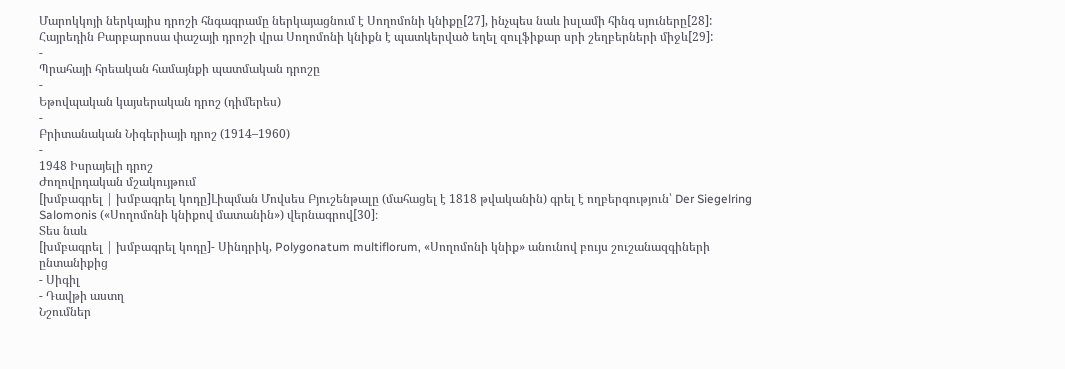Մարոկկոյի ներկայիս դրոշի հնգագրամը ներկայացնում է Սողոմոնի կնիքը[27], ինչպես նաև իսլամի հինգ սյուները[28]:
Հայրեդին Բարբարոսա փաշայի դրոշի վրա Սողոմոնի կնիքն է պատկերված եղել զուլֆիքար սրի շեղբերների միջև[29]:
-
Պրահայի հրեական համայնքի պատմական դրոշը
-
Եթովպական կայսերական դրոշ (դիմերես)
-
Բրիտանական Նիգերիայի դրոշ (1914–1960)
-
1948 Իսրայելի դրոշ
Ժողովրդական մշակույթում
[խմբագրել | խմբագրել կոդը]Լիպման Մովսես Բյուշենթալը (մահացել է 1818 թվականին) գրել է ողբերգություն՝ Der Siegelring Salomonis («Սողոմոնի կնիքով մատանին») վերնագրով[30]։
Տես նաև
[խմբագրել | խմբագրել կոդը]- Սինդրիկ, Polygonatum multiflorum, «Սողոմոնի կնիք» անունով բույս շուշանազգիների ընտանիքից
- Սիգիլ
- Դավթի աստղ
Նշումներ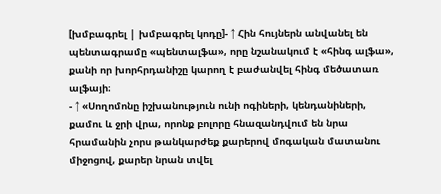[խմբագրել | խմբագրել կոդը]- ↑ Հին հույներն անվանել են պենտագրամը «պենտալֆա», որը նշանակում է «հինգ ալֆա», քանի որ խորհրդանիշը կարող է բաժանվել հինգ մեծատառ ալֆայի։
- ↑ «Սողոմոնը իշխանություն ունի ոգիների, կենդանիների, քամու և ջրի վրա, որոնք բոլորը հնազանդվում են նրա հրամանին չորս թանկարժեք քարերով մոգական մատանու միջոցով, քարեր նրան տվել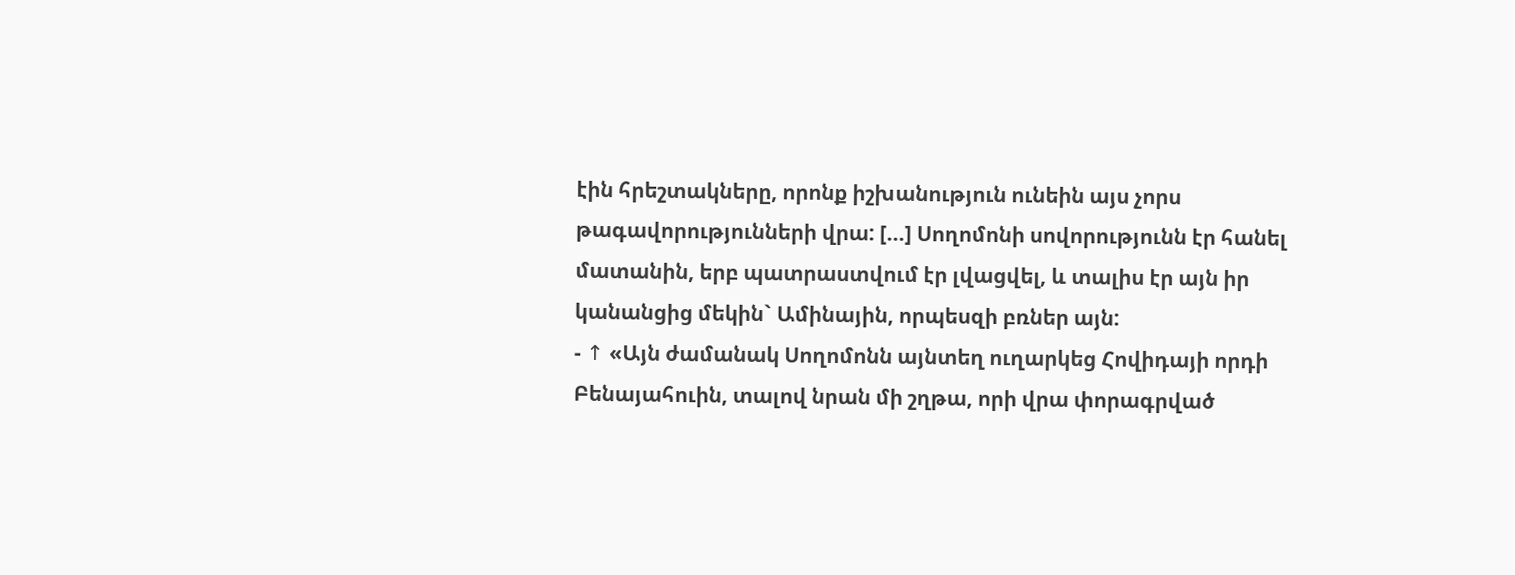էին հրեշտակները, որոնք իշխանություն ունեին այս չորս թագավորությունների վրա: [...] Սողոմոնի սովորությունն էր հանել մատանին, երբ պատրաստվում էր լվացվել, և տալիս էր այն իր կանանցից մեկին` Ամինային, որպեսզի բռներ այն:
- ↑ «Այն ժամանակ Սողոմոնն այնտեղ ուղարկեց Հովիդայի որդի Բենայահուին, տալով նրան մի շղթա, որի վրա փորագրված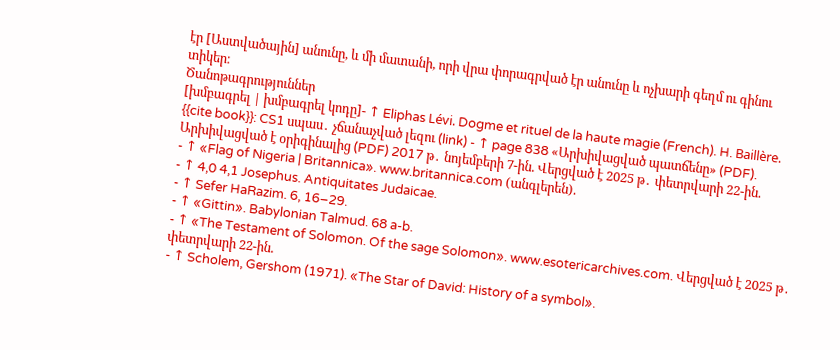էր [Աստվածային] անունը, և մի մատանի, որի վրա փորագրված էր անունը և ոչխարի գեղմ ու գինու տիկեր։
Ծանոթագրություններ
[խմբագրել | խմբագրել կոդը]- ↑ Eliphas Lévi. Dogme et rituel de la haute magie (French). H. Baillère.
{{cite book}}: CS1 սպաս․ չճանաչված լեզու (link) - ↑ page 838 «Արխիվացված պատճենը» (PDF). Արխիվացված է օրիգինալից (PDF) 2017 թ․ նոյեմբերի 7-ին. Վերցված է 2025 թ․ փետրվարի 22-ին.
- ↑ «Flag of Nigeria | Britannica». www.britannica.com (անգլերեն).
- ↑ 4,0 4,1 Josephus. Antiquitates Judaicae.
- ↑ Sefer HaRazim. 6, 16–29.
- ↑ «Gittin». Babylonian Talmud. 68 a-b.
- ↑ «The Testament of Solomon. Of the sage Solomon». www.esotericarchives.com. Վերցված է 2025 թ․ փետրվարի 22-ին.
- ↑ Scholem, Gershom (1971). «The Star of David: History of a symbol».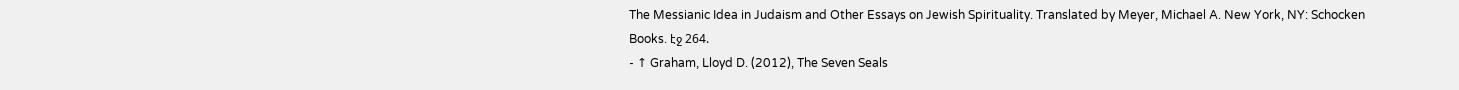The Messianic Idea in Judaism and Other Essays on Jewish Spirituality. Translated by Meyer, Michael A. New York, NY: Schocken Books. էջ 264.
- ↑ Graham, Lloyd D. (2012), The Seven Seals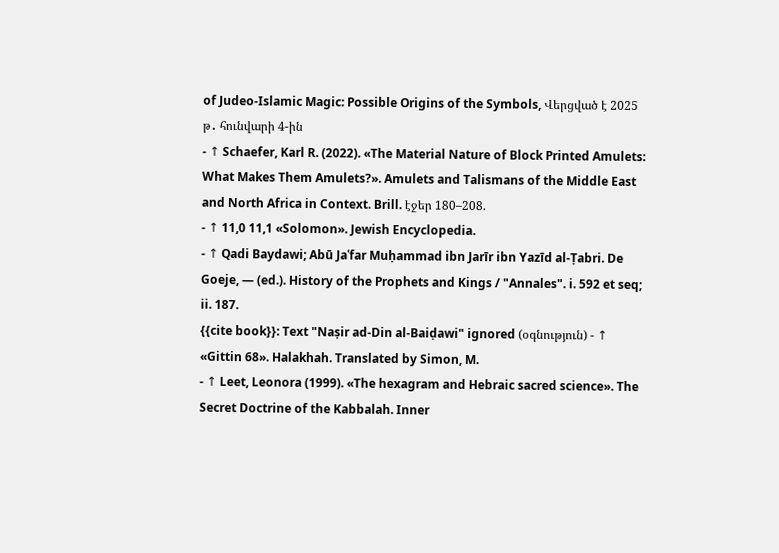of Judeo-Islamic Magic: Possible Origins of the Symbols, Վերցված է 2025 թ․ հունվարի 4-ին
- ↑ Schaefer, Karl R. (2022). «The Material Nature of Block Printed Amulets: What Makes Them Amulets?». Amulets and Talismans of the Middle East and North Africa in Context. Brill. էջեր 180–208.
- ↑ 11,0 11,1 «Solomon». Jewish Encyclopedia.
- ↑ Qadi Baydawi; Abū Jaʿfar Muḥammad ibn Jarīr ibn Yazīd al-Ṭabri. De Goeje, — (ed.). History of the Prophets and Kings / "Annales". i. 592 et seq; ii. 187.
{{cite book}}: Text "Naṣir ad-Din al-Baiḍawi" ignored (օգնություն) - ↑ «Gittin 68». Halakhah. Translated by Simon, M.
- ↑ Leet, Leonora (1999). «The hexagram and Hebraic sacred science». The Secret Doctrine of the Kabbalah. Inner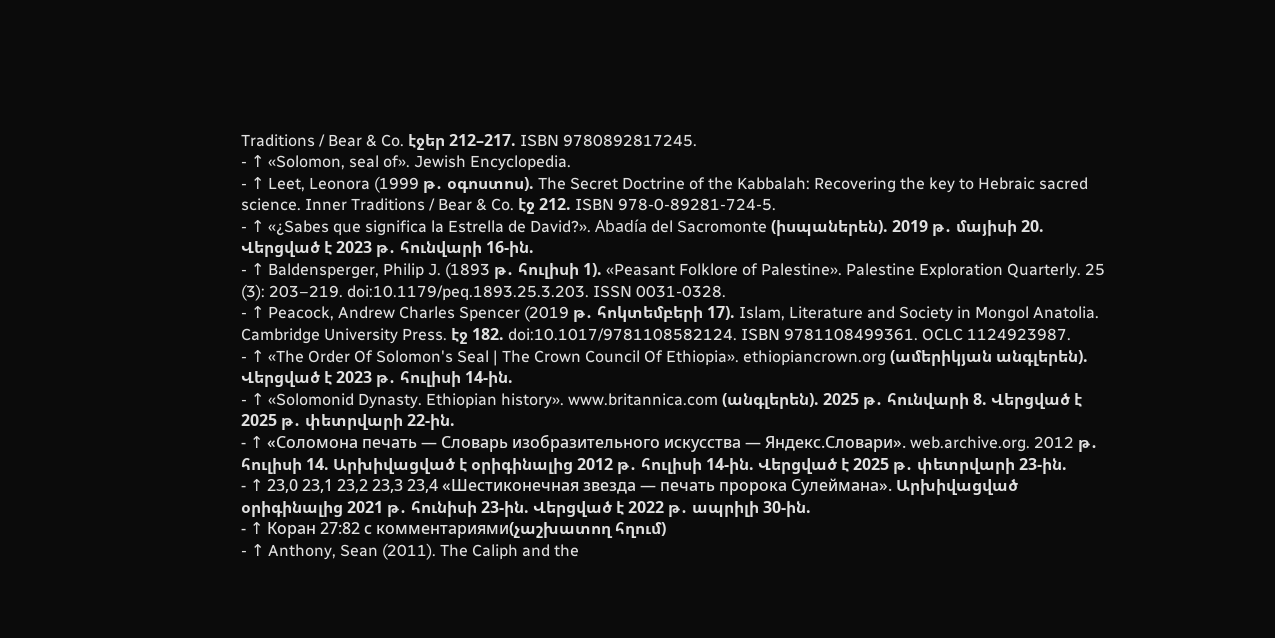Traditions / Bear & Co. էջեր 212–217. ISBN 9780892817245.
- ↑ «Solomon, seal of». Jewish Encyclopedia.
- ↑ Leet, Leonora (1999 թ․ օգոստոս). The Secret Doctrine of the Kabbalah: Recovering the key to Hebraic sacred science. Inner Traditions / Bear & Co. էջ 212. ISBN 978-0-89281-724-5.
- ↑ «¿Sabes que significa la Estrella de David?». Abadía del Sacromonte (իսպաներեն). 2019 թ․ մայիսի 20. Վերցված է 2023 թ․ հունվարի 16-ին.
- ↑ Baldensperger, Philip J. (1893 թ․ հուլիսի 1). «Peasant Folklore of Palestine». Palestine Exploration Quarterly. 25 (3): 203–219. doi:10.1179/peq.1893.25.3.203. ISSN 0031-0328.
- ↑ Peacock, Andrew Charles Spencer (2019 թ․ հոկտեմբերի 17). Islam, Literature and Society in Mongol Anatolia. Cambridge University Press. էջ 182. doi:10.1017/9781108582124. ISBN 9781108499361. OCLC 1124923987.
- ↑ «The Order Of Solomon's Seal | The Crown Council Of Ethiopia». ethiopiancrown.org (ամերիկյան անգլերեն). Վերցված է 2023 թ․ հուլիսի 14-ին.
- ↑ «Solomonid Dynasty. Ethiopian history». www.britannica.com (անգլերեն). 2025 թ․ հունվարի 8. Վերցված է 2025 թ․ փետրվարի 22-ին.
- ↑ «Соломона печать — Словарь изобразительного искусства — Яндекс.Словари». web.archive.org. 2012 թ․ հուլիսի 14. Արխիվացված է օրիգինալից 2012 թ․ հուլիսի 14-ին. Վերցված է 2025 թ․ փետրվարի 23-ին.
- ↑ 23,0 23,1 23,2 23,3 23,4 «Шестиконечная звезда — печать пророка Сулеймана». Արխիվացված օրիգինալից 2021 թ․ հունիսի 23-ին. Վերցված է 2022 թ․ ապրիլի 30-ին.
- ↑ Коран 27:82 с комментариями(չաշխատող հղում)
- ↑ Anthony, Sean (2011). The Caliph and the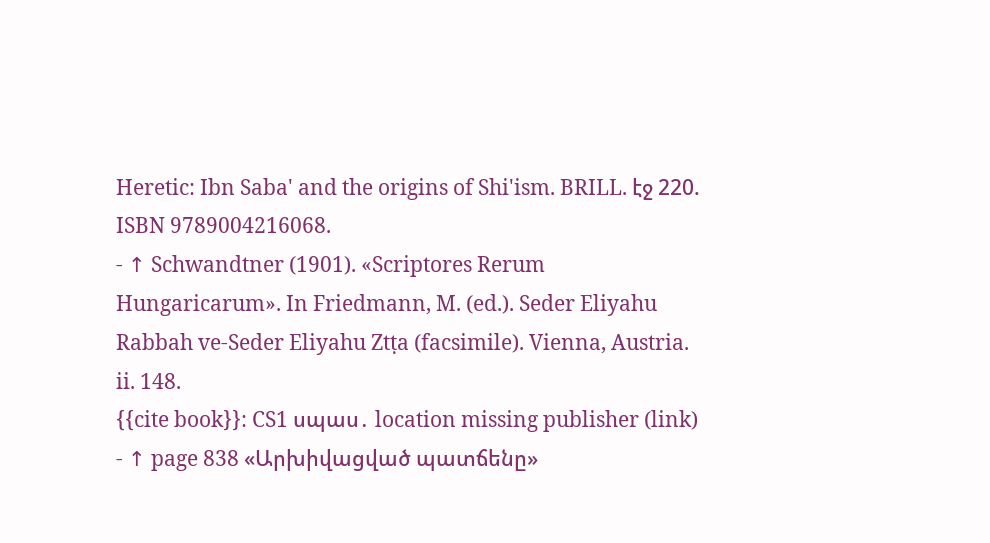Heretic: Ibn Saba' and the origins of Shi'ism. BRILL. էջ 220. ISBN 9789004216068.
- ↑ Schwandtner (1901). «Scriptores Rerum Hungaricarum». In Friedmann, M. (ed.). Seder Eliyahu Rabbah ve-Seder Eliyahu Ztṭa (facsimile). Vienna, Austria. ii. 148.
{{cite book}}: CS1 սպաս․ location missing publisher (link) - ↑ page 838 «Արխիվացված պատճենը»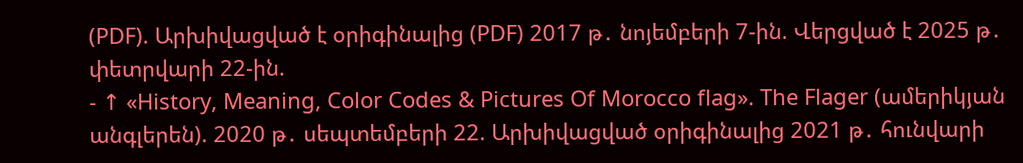(PDF). Արխիվացված է օրիգինալից (PDF) 2017 թ․ նոյեմբերի 7-ին. Վերցված է 2025 թ․ փետրվարի 22-ին.
- ↑ «History, Meaning, Color Codes & Pictures Of Morocco flag». The Flager (ամերիկյան անգլերեն). 2020 թ․ սեպտեմբերի 22. Արխիվացված օրիգինալից 2021 թ․ հունվարի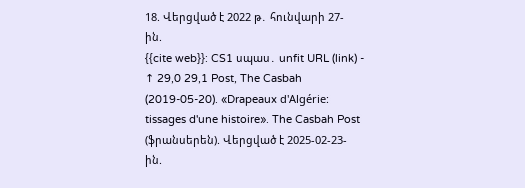18. Վերցված է 2022 թ․ հունվարի 27-ին.
{{cite web}}: CS1 սպաս․ unfit URL (link) - ↑ 29,0 29,1 Post, The Casbah (2019-05-20). «Drapeaux d'Algérie: tissages d'une histoire». The Casbah Post (ֆրանսերեն). Վերցված է 2025-02-23-ին.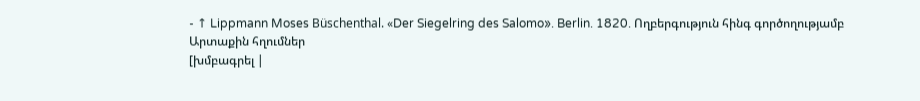- ↑ Lippmann Moses Büschenthal. «Der Siegelring des Salomo». Berlin. 1820. Ողբերգություն հինգ գործողությամբ
Արտաքին հղումներ
[խմբագրել |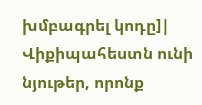խմբագրել կոդը]| Վիքիպահեստն ունի նյութեր, որոնք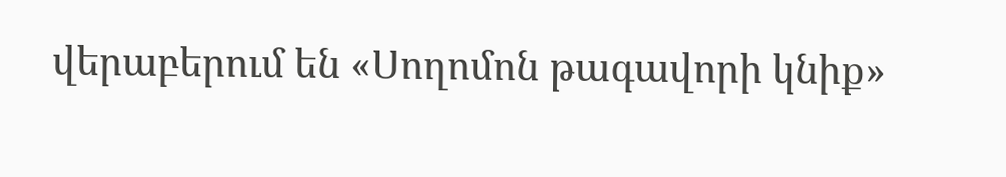վերաբերում են «Սողոմոն թագավորի կնիք»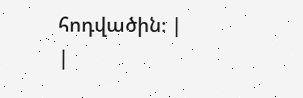հոդվածին։ |
|